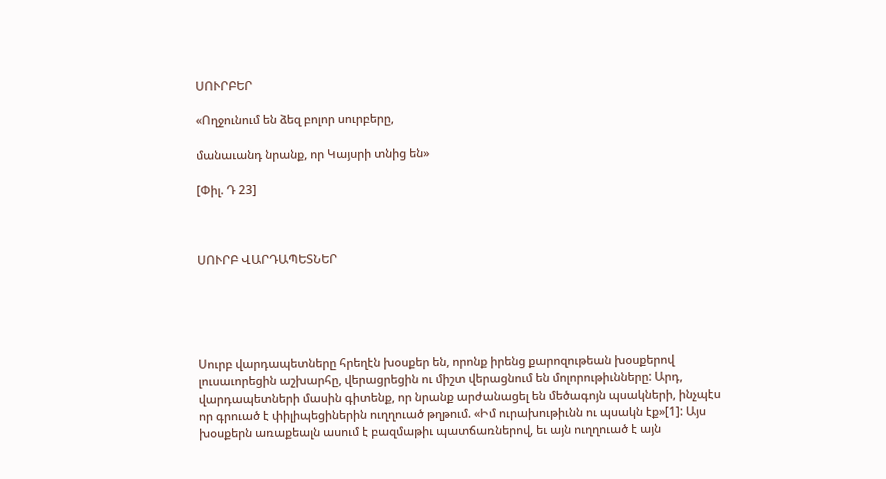ՍՈՒՐԲԵՐ

«Ողջունում են ձեզ բոլոր սուրբերը,

մանաւանդ նրանք, որ Կայսրի տնից են»

[Փիլ. Դ 23]



ՍՈՒՐԲ ՎԱՐԴԱՊԵՏՆԵՐ





Սուրբ վարդապետները հրեղէն խօսքեր են, որոնք իրենց քարոզութեան խօսքերով լուսաւորեցին աշխարհը, վերացրեցին ու միշտ վերացնում են մոլորութիւնները: Արդ, վարդապետների մասին գիտենք, որ նրանք արժանացել են մեծագոյն պսակների, ինչպէս որ գրուած է փիլիպեցիներին ուղղուած թղթում. «Իմ ուրախութիւնն ու պսակն էք»[1]: Այս խօսքերն առաքեալն ասում է բազմաթիւ պատճառներով, եւ այն ուղղուած է այն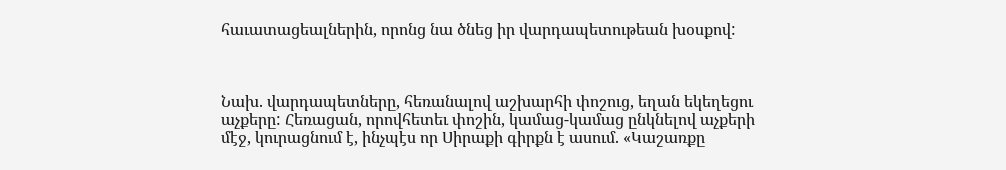հաւատացեալներին, որոնց նա ծնեց իր վարդապետութեան խօսքով:



Նախ. վարդապետները, հեռանալով աշխարհի փոշուց, եղան եկեղեցու աչքերը: Հեռացան, որովհետեւ փոշին, կամաց-կամաց ընկնելով աչքերի մէջ, կուրացնում է, ինչպէս որ Սիրաքի գիրքն է ասում. «Կաշառքը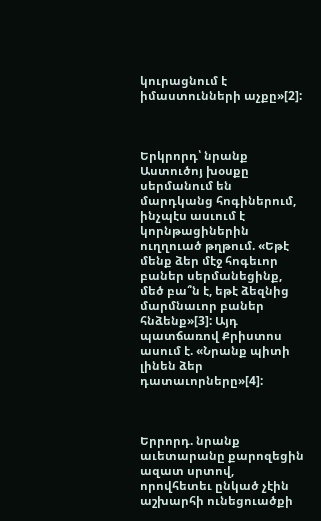կուրացնում է իմաստունների աչքը»[2]:



Երկրորդ՝ նրանք Աստուծոյ խօսքը սերմանում են մարդկանց հոգիներում, ինչպէս ասւում է կորնթացիներին ուղղուած թղթում. «Եթէ մենք ձեր մէջ հոգեւոր բաներ սերմանեցինք, մեծ բա՞ն է, եթէ ձեզնից մարմնաւոր բաներ հնձենք»[3]: Այդ պատճառով Քրիստոս ասում է. «Նրանք պիտի լինեն ձեր դատաւորները»[4]:



Երրորդ. նրանք աւետարանը քարոզեցին ազատ սրտով, որովհետեւ ընկած չէին աշխարհի ունեցուածքի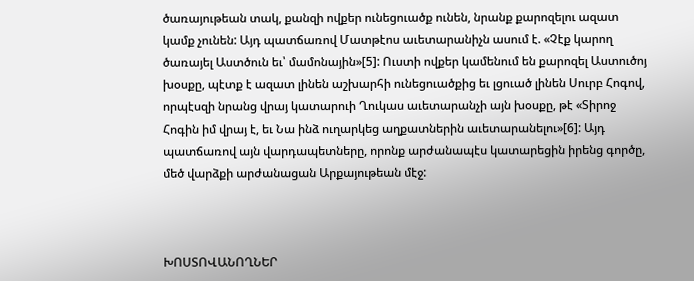ծառայութեան տակ, քանզի ովքեր ունեցուածք ունեն, նրանք քարոզելու ազատ կամք չունեն: Այդ պատճառով Մատթէոս աւետարանիչն ասում է. «Չէք կարող ծառայել Աստծուն եւ՝ մամոնային»[5]: Ուստի ովքեր կամենում են քարոզել Աստուծոյ խօսքը, պէտք է ազատ լինեն աշխարհի ունեցուածքից եւ լցուած լինեն Սուրբ Հոգով, որպէսզի նրանց վրայ կատարուի Ղուկաս աւետարանչի այն խօսքը, թէ «Տիրոջ Հոգին իմ վրայ է, եւ Նա ինձ ուղարկեց աղքատներին աւետարանելու»[6]: Այդ պատճառով այն վարդապետները, որոնք արժանապէս կատարեցին իրենց գործը, մեծ վարձքի արժանացան Արքայութեան մէջ:



ԽՈՍՏՈՎԱՆՈՂՆԵՐ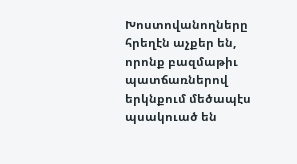Խոստովանողները հրեղէն աչքեր են, որոնք բազմաթիւ պատճառներով երկնքում մեծապէս պսակուած են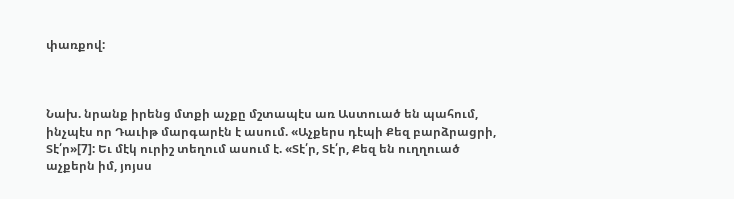փառքով:



Նախ. նրանք իրենց մտքի աչքը մշտապէս առ Աստուած են պահում, ինչպէս որ Դաւիթ մարգարէն է ասում. «Աչքերս դէպի Քեզ բարձրացրի, Տէ՛ր»[7]: Եւ մէկ ուրիշ տեղում ասում է. «Տէ՛ր, Տէ՛ր, Քեզ են ուղղուած աչքերն իմ, յոյսս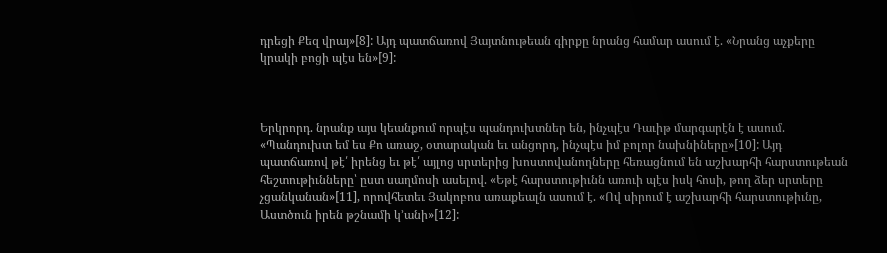դրեցի Քեզ վրայ»[8]: Այդ պատճառով Յայտնութեան գիրքը նրանց համար ասում է. «Նրանց աչքերը կրակի բոցի պէս են»[9]:



Երկրորդ. նրանք այս կեանքում որպէս պանդուխտներ են, ինչպէս Դաւիթ մարգարէն է ասում. «Պանդուխտ եմ ես Քո առաջ, օտարական եւ անցորդ, ինչպէս իմ բոլոր նախնիները»[10]: Այդ պատճառով թէ՛ իրենց եւ թէ՛ այլոց սրտերից խոստովանողները հեռացնում են աշխարհի հարստութեան հեշտութիւնները՝ ըստ սաղմոսի ասելով. «Եթէ հարստութիւնն առուի պէս իսկ հոսի, թող ձեր սրտերը չցանկանան»[11], որովհետեւ Յակոբոս առաքեալն ասում է. «Ով սիրում է աշխարհի հարստութիւնը, Աստծուն իրեն թշնամի կ՚անի»[12]: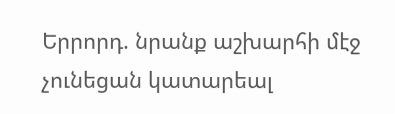Երրորդ. նրանք աշխարհի մէջ չունեցան կատարեալ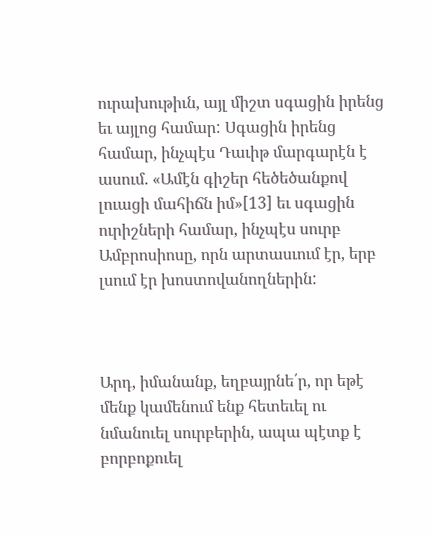ուրախութիւն, այլ միշտ սգացին իրենց եւ այլոց համար: Սգացին իրենց համար, ինչպէս Դաւիթ մարգարէն է ասում. «Ամէն գիշեր հեծեծանքով լուացի մահիճն իմ»[13] եւ սգացին ուրիշների համար, ինչպէս սուրբ Ամբրոսիոսը, որն արտասւում էր, երբ լսում էր խոստովանողներին:



Արդ, իմանանք, եղբայրնե՛ր, որ եթէ մենք կամենում ենք հետեւել ու նմանուել սուրբերին, ապա պէտք է բորբոքուել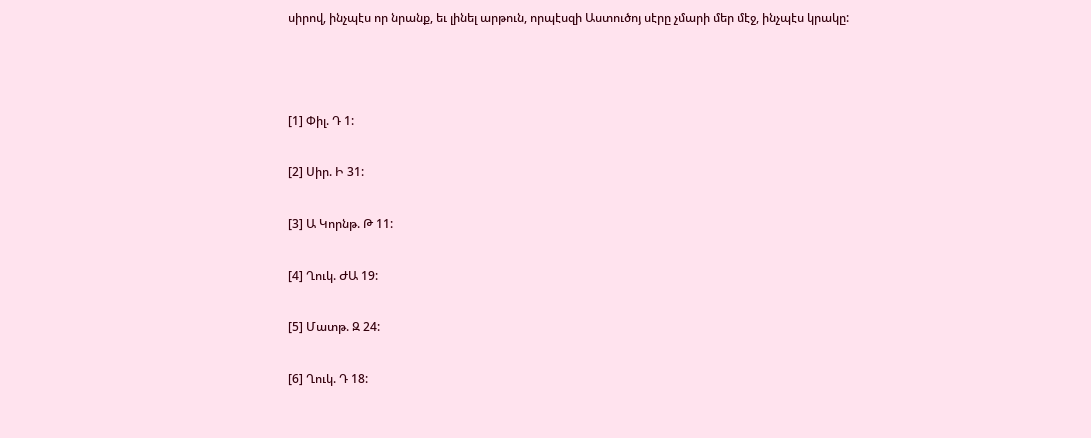սիրով, ինչպէս որ նրանք, եւ լինել արթուն, որպէսզի Աստուծոյ սէրը չմարի մեր մէջ, ինչպէս կրակը:



[1] Փիլ. Դ 1:

[2] Սիր. Ի 31:

[3] Ա Կորնթ. Թ 11:

[4] Ղուկ. ԺԱ 19:

[5] Մատթ. Զ 24:

[6] Ղուկ. Դ 18: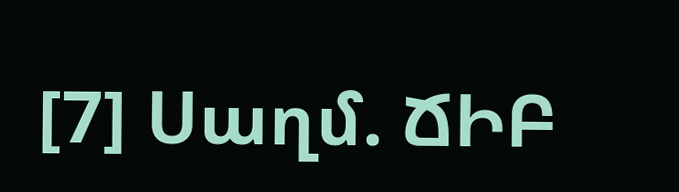[7] Սաղմ. ՃԻԲ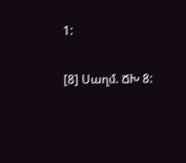1:

[8] Սաղմ. ՃԽ 8: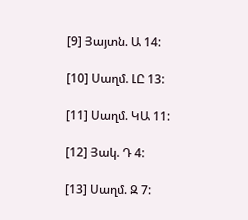[9] Յայտն. Ա 14:

[10] Սաղմ. ԼԸ 13:

[11] Սաղմ. ԿԱ 11:

[12] Յակ. Դ 4:

[13] Սաղմ. Զ 7: